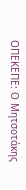ΟΠΕΚΕΠΕ: Ο Μητσοτάκης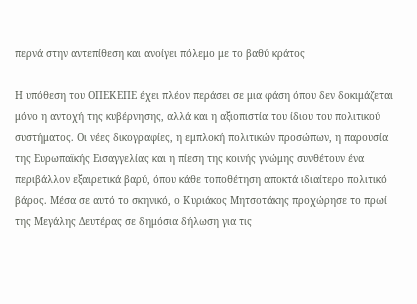περνά στην αντεπίθεση και ανοίγει πόλεμο με το βαθύ κράτος

Η υπόθεση του ΟΠΕΚΕΠΕ έχει πλέον περάσει σε μια φάση όπου δεν δοκιμάζεται μόνο η αντοχή της κυβέρνησης, αλλά και η αξιοπιστία του ίδιου του πολιτικού συστήματος. Οι νέες δικογραφίες, η εμπλοκή πολιτικών προσώπων, η παρουσία της Ευρωπαϊκής Εισαγγελίας και η πίεση της κοινής γνώμης συνθέτουν ένα περιβάλλον εξαιρετικά βαρύ, όπου κάθε τοποθέτηση αποκτά ιδιαίτερο πολιτικό βάρος. Μέσα σε αυτό το σκηνικό, ο Κυριάκος Μητσοτάκης προχώρησε το πρωί της Μεγάλης Δευτέρας σε δημόσια δήλωση για τις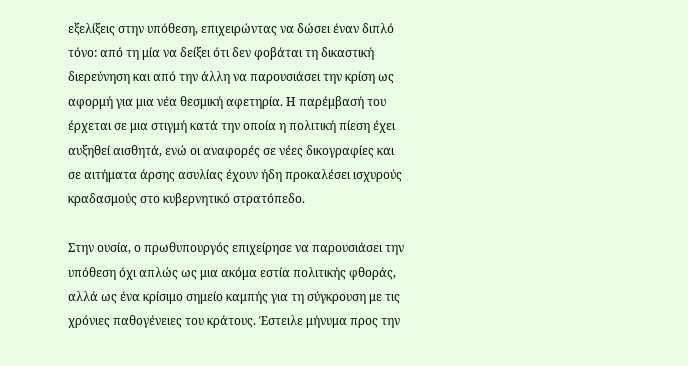εξελίξεις στην υπόθεση, επιχειρώντας να δώσει έναν διπλό τόνο: από τη μία να δείξει ότι δεν φοβάται τη δικαστική διερεύνηση και από την άλλη να παρουσιάσει την κρίση ως αφορμή για μια νέα θεσμική αφετηρία. Η παρέμβασή του έρχεται σε μια στιγμή κατά την οποία η πολιτική πίεση έχει αυξηθεί αισθητά, ενώ οι αναφορές σε νέες δικογραφίες και σε αιτήματα άρσης ασυλίας έχουν ήδη προκαλέσει ισχυρούς κραδασμούς στο κυβερνητικό στρατόπεδο.

Στην ουσία, ο πρωθυπουργός επιχείρησε να παρουσιάσει την υπόθεση όχι απλώς ως μια ακόμα εστία πολιτικής φθοράς, αλλά ως ένα κρίσιμο σημείο καμπής για τη σύγκρουση με τις χρόνιες παθογένειες του κράτους. Έστειλε μήνυμα προς την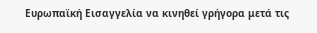Ευρωπαϊκή Εισαγγελία να κινηθεί γρήγορα μετά τις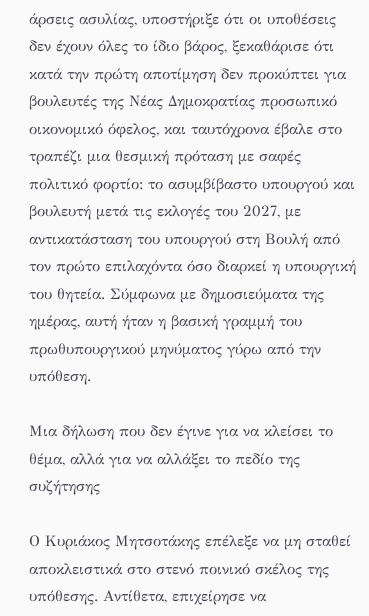άρσεις ασυλίας, υποστήριξε ότι οι υποθέσεις δεν έχουν όλες το ίδιο βάρος, ξεκαθάρισε ότι κατά την πρώτη αποτίμηση δεν προκύπτει για βουλευτές της Νέας Δημοκρατίας προσωπικό οικονομικό όφελος, και ταυτόχρονα έβαλε στο τραπέζι μια θεσμική πρόταση με σαφές πολιτικό φορτίο: το ασυμβίβαστο υπουργού και βουλευτή μετά τις εκλογές του 2027, με αντικατάσταση του υπουργού στη Βουλή από τον πρώτο επιλαχόντα όσο διαρκεί η υπουργική του θητεία. Σύμφωνα με δημοσιεύματα της ημέρας, αυτή ήταν η βασική γραμμή του πρωθυπουργικού μηνύματος γύρω από την υπόθεση.

Μια δήλωση που δεν έγινε για να κλείσει το θέμα, αλλά για να αλλάξει το πεδίο της συζήτησης

Ο Κυριάκος Μητσοτάκης επέλεξε να μη σταθεί αποκλειστικά στο στενό ποινικό σκέλος της υπόθεσης. Αντίθετα, επιχείρησε να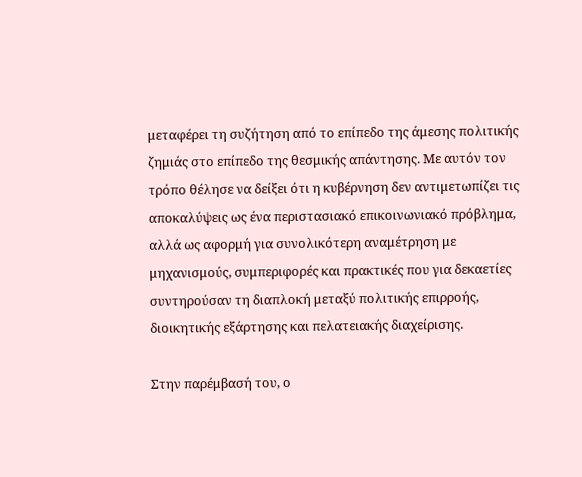μεταφέρει τη συζήτηση από το επίπεδο της άμεσης πολιτικής ζημιάς στο επίπεδο της θεσμικής απάντησης. Με αυτόν τον τρόπο θέλησε να δείξει ότι η κυβέρνηση δεν αντιμετωπίζει τις αποκαλύψεις ως ένα περιστασιακό επικοινωνιακό πρόβλημα, αλλά ως αφορμή για συνολικότερη αναμέτρηση με μηχανισμούς, συμπεριφορές και πρακτικές που για δεκαετίες συντηρούσαν τη διαπλοκή μεταξύ πολιτικής επιρροής, διοικητικής εξάρτησης και πελατειακής διαχείρισης.

Στην παρέμβασή του, ο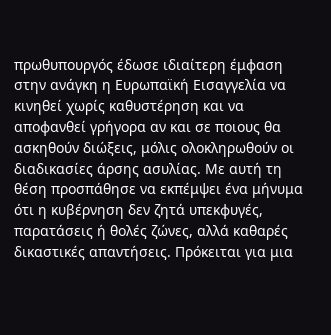πρωθυπουργός έδωσε ιδιαίτερη έμφαση στην ανάγκη η Ευρωπαϊκή Εισαγγελία να κινηθεί χωρίς καθυστέρηση και να αποφανθεί γρήγορα αν και σε ποιους θα ασκηθούν διώξεις, μόλις ολοκληρωθούν οι διαδικασίες άρσης ασυλίας. Με αυτή τη θέση προσπάθησε να εκπέμψει ένα μήνυμα ότι η κυβέρνηση δεν ζητά υπεκφυγές, παρατάσεις ή θολές ζώνες, αλλά καθαρές δικαστικές απαντήσεις. Πρόκειται για μια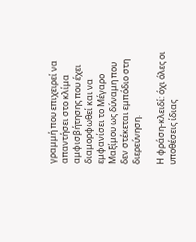γραμμή που επιχειρεί να απαντήσει στο κλίμα αμφισβήτησης που έχει διαμορφωθεί και να εμφανίσει το Μέγαρο Μαξίμου ως δύναμη που δεν στέκεται εμπόδιο στη διερεύνηση.

Η φράση-κλειδί: όχι όλες οι υποθέσεις ίδιας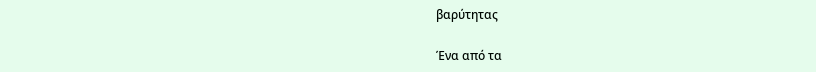βαρύτητας

Ένα από τα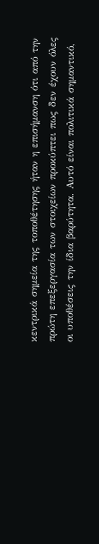κεντρικά σημεία της τοποθέτησης ήταν η επισήμανση ότι από την πρώτη επεξεργασία των στοιχείων προκύπτει πως δεν έχουν όλες οι υποθέσεις την ίδια βαρύτητα. Αυτό είναι πολιτικά σημαντικό,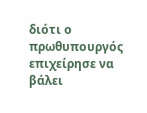διότι ο πρωθυπουργός επιχείρησε να βάλει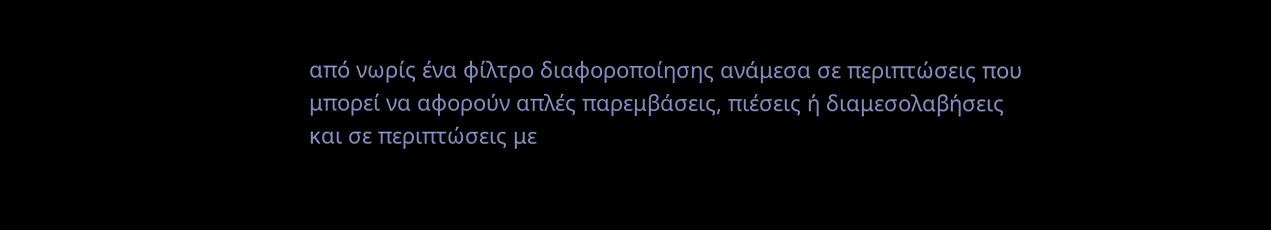από νωρίς ένα φίλτρο διαφοροποίησης ανάμεσα σε περιπτώσεις που μπορεί να αφορούν απλές παρεμβάσεις, πιέσεις ή διαμεσολαβήσεις και σε περιπτώσεις με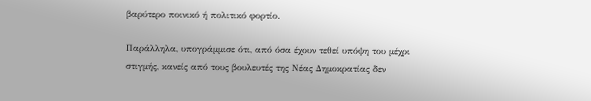βαρύτερο ποινικό ή πολιτικό φορτίο.

Παράλληλα, υπογράμμισε ότι, από όσα έχουν τεθεί υπόψη του μέχρι στιγμής, κανείς από τους βουλευτές της Νέας Δημοκρατίας δεν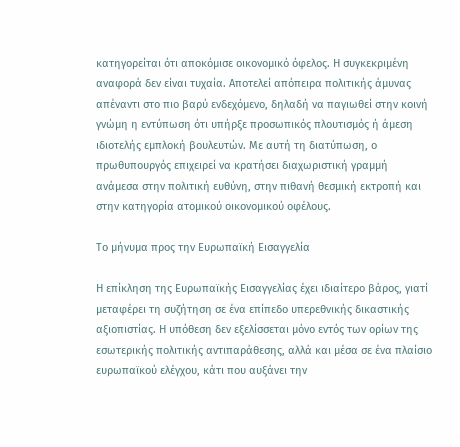κατηγορείται ότι αποκόμισε οικονομικό όφελος. Η συγκεκριμένη αναφορά δεν είναι τυχαία. Αποτελεί απόπειρα πολιτικής άμυνας απέναντι στο πιο βαρύ ενδεχόμενο, δηλαδή να παγιωθεί στην κοινή γνώμη η εντύπωση ότι υπήρξε προσωπικός πλουτισμός ή άμεση ιδιοτελής εμπλοκή βουλευτών. Με αυτή τη διατύπωση, ο πρωθυπουργός επιχειρεί να κρατήσει διαχωριστική γραμμή ανάμεσα στην πολιτική ευθύνη, στην πιθανή θεσμική εκτροπή και στην κατηγορία ατομικού οικονομικού οφέλους.

Το μήνυμα προς την Ευρωπαϊκή Εισαγγελία

Η επίκληση της Ευρωπαϊκής Εισαγγελίας έχει ιδιαίτερο βάρος, γιατί μεταφέρει τη συζήτηση σε ένα επίπεδο υπερεθνικής δικαστικής αξιοπιστίας. Η υπόθεση δεν εξελίσσεται μόνο εντός των ορίων της εσωτερικής πολιτικής αντιπαράθεσης, αλλά και μέσα σε ένα πλαίσιο ευρωπαϊκού ελέγχου, κάτι που αυξάνει την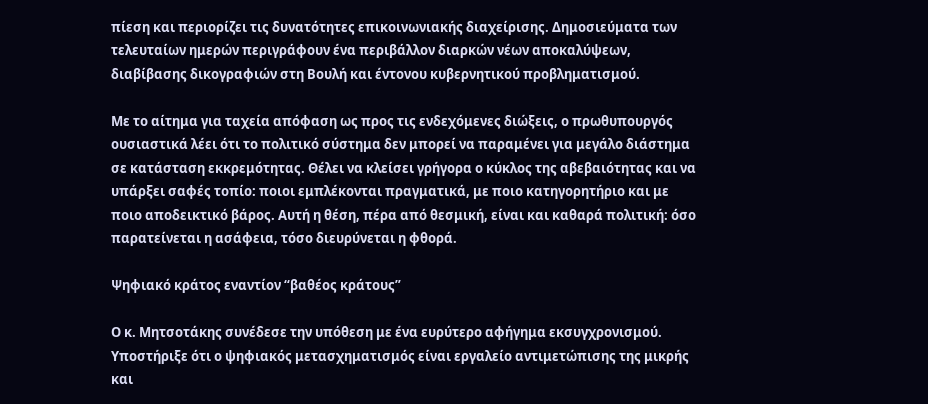πίεση και περιορίζει τις δυνατότητες επικοινωνιακής διαχείρισης. Δημοσιεύματα των τελευταίων ημερών περιγράφουν ένα περιβάλλον διαρκών νέων αποκαλύψεων, διαβίβασης δικογραφιών στη Βουλή και έντονου κυβερνητικού προβληματισμού.

Με το αίτημα για ταχεία απόφαση ως προς τις ενδεχόμενες διώξεις, ο πρωθυπουργός ουσιαστικά λέει ότι το πολιτικό σύστημα δεν μπορεί να παραμένει για μεγάλο διάστημα σε κατάσταση εκκρεμότητας. Θέλει να κλείσει γρήγορα ο κύκλος της αβεβαιότητας και να υπάρξει σαφές τοπίο: ποιοι εμπλέκονται πραγματικά, με ποιο κατηγορητήριο και με ποιο αποδεικτικό βάρος. Αυτή η θέση, πέρα από θεσμική, είναι και καθαρά πολιτική: όσο παρατείνεται η ασάφεια, τόσο διευρύνεται η φθορά.

Ψηφιακό κράτος εναντίον “βαθέος κράτους”

Ο κ. Μητσοτάκης συνέδεσε την υπόθεση με ένα ευρύτερο αφήγημα εκσυγχρονισμού. Υποστήριξε ότι ο ψηφιακός μετασχηματισμός είναι εργαλείο αντιμετώπισης της μικρής και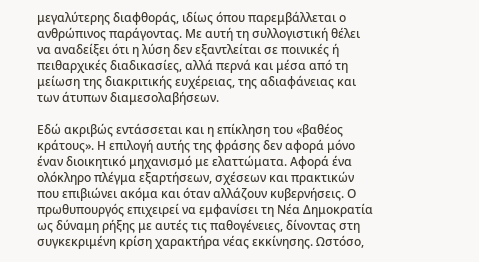μεγαλύτερης διαφθοράς, ιδίως όπου παρεμβάλλεται ο ανθρώπινος παράγοντας. Με αυτή τη συλλογιστική θέλει να αναδείξει ότι η λύση δεν εξαντλείται σε ποινικές ή πειθαρχικές διαδικασίες, αλλά περνά και μέσα από τη μείωση της διακριτικής ευχέρειας, της αδιαφάνειας και των άτυπων διαμεσολαβήσεων.

Εδώ ακριβώς εντάσσεται και η επίκληση του «βαθέος κράτους». Η επιλογή αυτής της φράσης δεν αφορά μόνο έναν διοικητικό μηχανισμό με ελαττώματα. Αφορά ένα ολόκληρο πλέγμα εξαρτήσεων, σχέσεων και πρακτικών που επιβιώνει ακόμα και όταν αλλάζουν κυβερνήσεις. Ο πρωθυπουργός επιχειρεί να εμφανίσει τη Νέα Δημοκρατία ως δύναμη ρήξης με αυτές τις παθογένειες, δίνοντας στη συγκεκριμένη κρίση χαρακτήρα νέας εκκίνησης. Ωστόσο,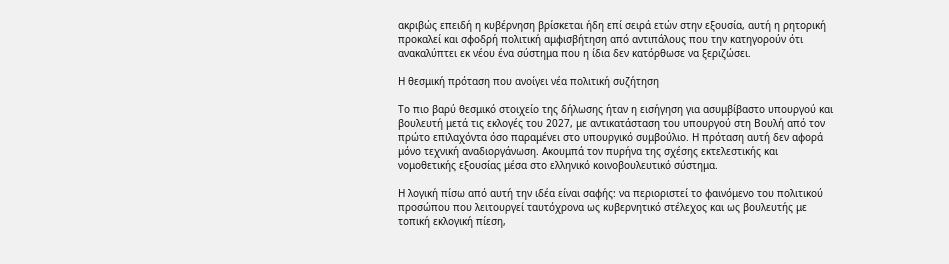ακριβώς επειδή η κυβέρνηση βρίσκεται ήδη επί σειρά ετών στην εξουσία, αυτή η ρητορική προκαλεί και σφοδρή πολιτική αμφισβήτηση από αντιπάλους που την κατηγορούν ότι ανακαλύπτει εκ νέου ένα σύστημα που η ίδια δεν κατόρθωσε να ξεριζώσει.

Η θεσμική πρόταση που ανοίγει νέα πολιτική συζήτηση

Το πιο βαρύ θεσμικό στοιχείο της δήλωσης ήταν η εισήγηση για ασυμβίβαστο υπουργού και βουλευτή μετά τις εκλογές του 2027, με αντικατάσταση του υπουργού στη Βουλή από τον πρώτο επιλαχόντα όσο παραμένει στο υπουργικό συμβούλιο. Η πρόταση αυτή δεν αφορά μόνο τεχνική αναδιοργάνωση. Ακουμπά τον πυρήνα της σχέσης εκτελεστικής και νομοθετικής εξουσίας μέσα στο ελληνικό κοινοβουλευτικό σύστημα.

Η λογική πίσω από αυτή την ιδέα είναι σαφής: να περιοριστεί το φαινόμενο του πολιτικού προσώπου που λειτουργεί ταυτόχρονα ως κυβερνητικό στέλεχος και ως βουλευτής με τοπική εκλογική πίεση,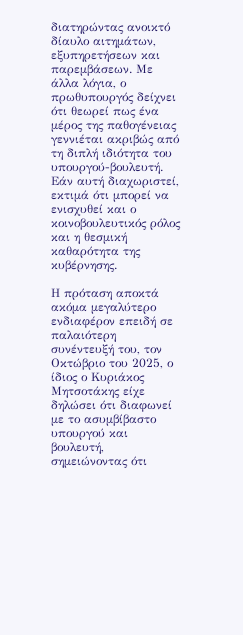διατηρώντας ανοικτό δίαυλο αιτημάτων, εξυπηρετήσεων και παρεμβάσεων. Με άλλα λόγια, ο πρωθυπουργός δείχνει ότι θεωρεί πως ένα μέρος της παθογένειας γεννιέται ακριβώς από τη διπλή ιδιότητα του υπουργού-βουλευτή. Εάν αυτή διαχωριστεί, εκτιμά ότι μπορεί να ενισχυθεί και ο κοινοβουλευτικός ρόλος και η θεσμική καθαρότητα της κυβέρνησης.

Η πρόταση αποκτά ακόμα μεγαλύτερο ενδιαφέρον επειδή σε παλαιότερη συνέντευξή του, τον Οκτώβριο του 2025, ο ίδιος ο Κυριάκος Μητσοτάκης είχε δηλώσει ότι διαφωνεί με το ασυμβίβαστο υπουργού και βουλευτή, σημειώνοντας ότι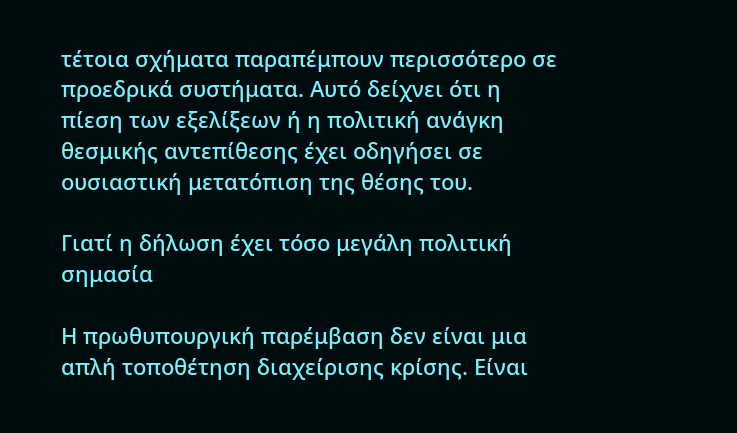τέτοια σχήματα παραπέμπουν περισσότερο σε προεδρικά συστήματα. Αυτό δείχνει ότι η πίεση των εξελίξεων ή η πολιτική ανάγκη θεσμικής αντεπίθεσης έχει οδηγήσει σε ουσιαστική μετατόπιση της θέσης του.

Γιατί η δήλωση έχει τόσο μεγάλη πολιτική σημασία

Η πρωθυπουργική παρέμβαση δεν είναι μια απλή τοποθέτηση διαχείρισης κρίσης. Είναι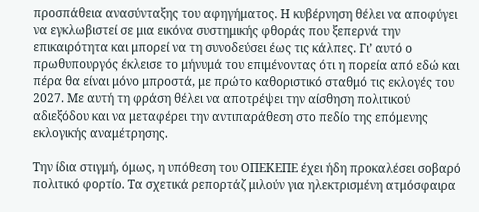προσπάθεια ανασύνταξης του αφηγήματος. Η κυβέρνηση θέλει να αποφύγει να εγκλωβιστεί σε μια εικόνα συστημικής φθοράς που ξεπερνά την επικαιρότητα και μπορεί να τη συνοδεύσει έως τις κάλπες. Γι’ αυτό ο πρωθυπουργός έκλεισε το μήνυμά του επιμένοντας ότι η πορεία από εδώ και πέρα θα είναι μόνο μπροστά, με πρώτο καθοριστικό σταθμό τις εκλογές του 2027. Με αυτή τη φράση θέλει να αποτρέψει την αίσθηση πολιτικού αδιεξόδου και να μεταφέρει την αντιπαράθεση στο πεδίο της επόμενης εκλογικής αναμέτρησης.

Την ίδια στιγμή, όμως, η υπόθεση του ΟΠΕΚΕΠΕ έχει ήδη προκαλέσει σοβαρό πολιτικό φορτίο. Τα σχετικά ρεπορτάζ μιλούν για ηλεκτρισμένη ατμόσφαιρα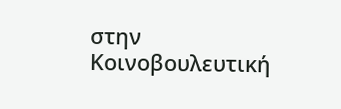στην Κοινοβουλευτική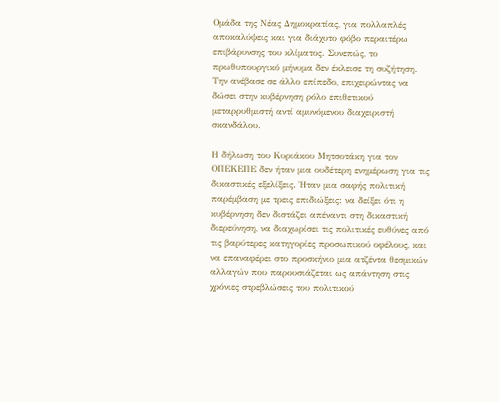Ομάδα της Νέας Δημοκρατίας, για πολλαπλές αποκαλύψεις και για διάχυτο φόβο περαιτέρω επιβάρυνσης του κλίματος. Συνεπώς, το πρωθυπουργικό μήνυμα δεν έκλεισε τη συζήτηση. Την ανέβασε σε άλλο επίπεδο, επιχειρώντας να δώσει στην κυβέρνηση ρόλο επιθετικού μεταρρυθμιστή αντί αμυνόμενου διαχειριστή σκανδάλου.

Η δήλωση του Κυριάκου Μητσοτάκη για τον ΟΠΕΚΕΠΕ δεν ήταν μια ουδέτερη ενημέρωση για τις δικαστικές εξελίξεις. Ήταν μια σαφής πολιτική παρέμβαση με τρεις επιδιώξεις: να δείξει ότι η κυβέρνηση δεν διστάζει απέναντι στη δικαστική διερεύνηση, να διαχωρίσει τις πολιτικές ευθύνες από τις βαρύτερες κατηγορίες προσωπικού οφέλους, και να επαναφέρει στο προσκήνιο μια ατζέντα θεσμικών αλλαγών που παρουσιάζεται ως απάντηση στις χρόνιες στρεβλώσεις του πολιτικού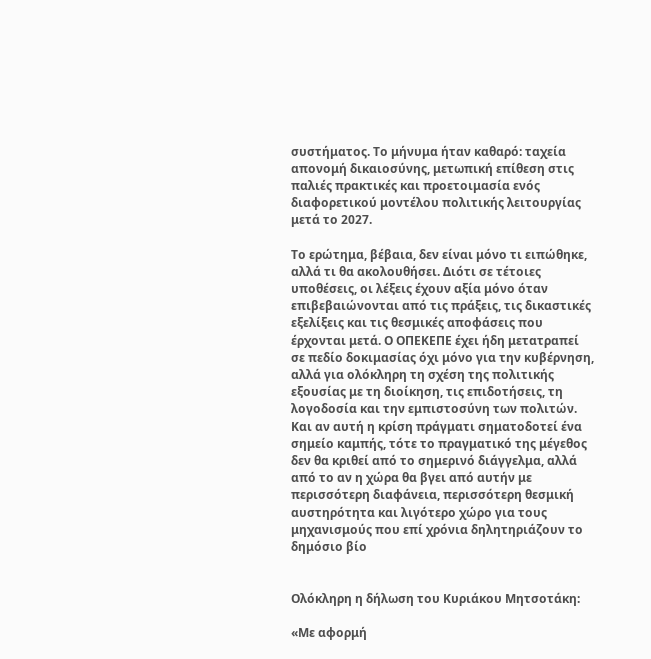συστήματος. Το μήνυμα ήταν καθαρό: ταχεία απονομή δικαιοσύνης, μετωπική επίθεση στις παλιές πρακτικές και προετοιμασία ενός διαφορετικού μοντέλου πολιτικής λειτουργίας μετά το 2027.

Το ερώτημα, βέβαια, δεν είναι μόνο τι ειπώθηκε, αλλά τι θα ακολουθήσει. Διότι σε τέτοιες υποθέσεις, οι λέξεις έχουν αξία μόνο όταν επιβεβαιώνονται από τις πράξεις, τις δικαστικές εξελίξεις και τις θεσμικές αποφάσεις που έρχονται μετά. Ο ΟΠΕΚΕΠΕ έχει ήδη μετατραπεί σε πεδίο δοκιμασίας όχι μόνο για την κυβέρνηση, αλλά για ολόκληρη τη σχέση της πολιτικής εξουσίας με τη διοίκηση, τις επιδοτήσεις, τη λογοδοσία και την εμπιστοσύνη των πολιτών. Και αν αυτή η κρίση πράγματι σηματοδοτεί ένα σημείο καμπής, τότε το πραγματικό της μέγεθος δεν θα κριθεί από το σημερινό διάγγελμα, αλλά από το αν η χώρα θα βγει από αυτήν με περισσότερη διαφάνεια, περισσότερη θεσμική αυστηρότητα και λιγότερο χώρο για τους μηχανισμούς που επί χρόνια δηλητηριάζουν το δημόσιο βίο


Ολόκληρη η δήλωση του Κυριάκου Μητσοτάκη:

«Με αφορμή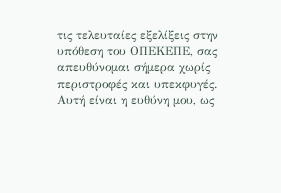τις τελευταίες εξελίξεις στην υπόθεση του ΟΠΕΚΕΠΕ, σας απευθύνομαι σήμερα χωρίς περιστροφές και υπεκφυγές. Αυτή είναι η ευθύνη μου, ως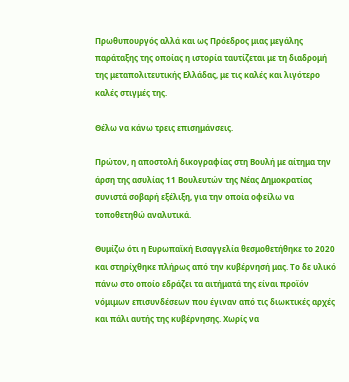Πρωθυπουργός αλλά και ως Πρόεδρος μιας μεγάλης παράταξης της οποίας η ιστορία ταυτίζεται με τη διαδρομή της μεταπολιτευτικής Ελλάδας, με τις καλές και λιγότερο καλές στιγμές της.

Θέλω να κάνω τρεις επισημάνσεις.

Πρώτον, η αποστολή δικογραφίας στη Βουλή με αίτημα την άρση της ασυλίας 11 Βουλευτών της Νέας Δημοκρατίας συνιστά σοβαρή εξέλιξη, για την οποία οφείλω να τοποθετηθώ αναλυτικά.

Θυμίζω ότι η Ευρωπαϊκή Εισαγγελία θεσμοθετήθηκε το 2020 και στηρίχθηκε πλήρως από την κυβέρνησή μας. Το δε υλικό πάνω στο οποίο εδράζει τα αιτήματά της είναι προϊόν νόμιμων επισυνδέσεων που έγιναν από τις διωκτικές αρχές και πάλι αυτής της κυβέρνησης. Χωρίς να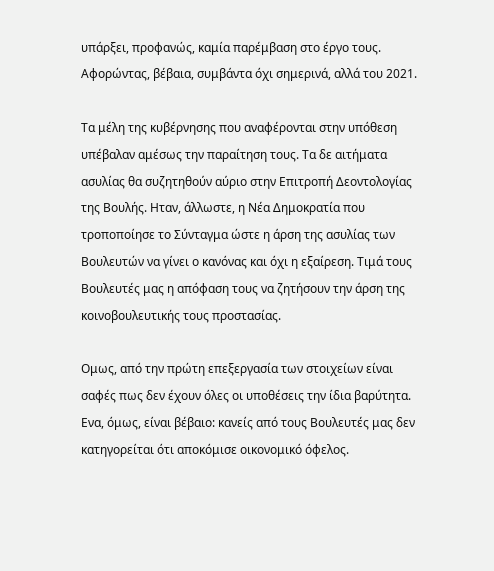υπάρξει, προφανώς, καμία παρέμβαση στο έργο τους. Αφορώντας, βέβαια, συμβάντα όχι σημερινά, αλλά του 2021.

Τα μέλη της κυβέρνησης που αναφέρονται στην υπόθεση υπέβαλαν αμέσως την παραίτηση τους. Τα δε αιτήματα ασυλίας θα συζητηθούν αύριο στην Επιτροπή Δεοντολογίας της Βουλής. Ηταν, άλλωστε, η Νέα Δημοκρατία που τροποποίησε το Σύνταγμα ώστε η άρση της ασυλίας των Βουλευτών να γίνει ο κανόνας και όχι η εξαίρεση. Τιμά τους Βουλευτές μας η απόφαση τους να ζητήσουν την άρση της κοινοβουλευτικής τους προστασίας.

Ομως, από την πρώτη επεξεργασία των στοιχείων είναι σαφές πως δεν έχουν όλες οι υποθέσεις την ίδια βαρύτητα. Ενα, όμως, είναι βέβαιο: κανείς από τους Βουλευτές μας δεν κατηγορείται ότι αποκόμισε οικονομικό όφελος.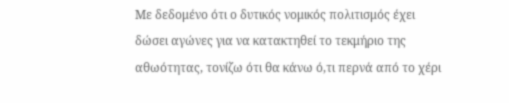Με δεδομένο ότι ο δυτικός νομικός πολιτισμός έχει δώσει αγώνες για να κατακτηθεί το τεκμήριο της αθωότητας, τονίζω ότι θα κάνω ό,τι περνά από το χέρι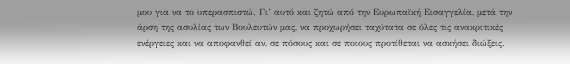μου για να το υπερασπιστώ. Γι’ αυτό και ζητώ από την Ευρωπαϊκή Εισαγγελία, μετά την άρση της ασυλίας των Βουλευτών μας, να προχωρήσει ταχύτατα σε όλες τις ανακριτικές ενέργειες και να αποφανθεί αν, σε πόσους και σε ποιους προτίθεται να ασκήσει διώξεις.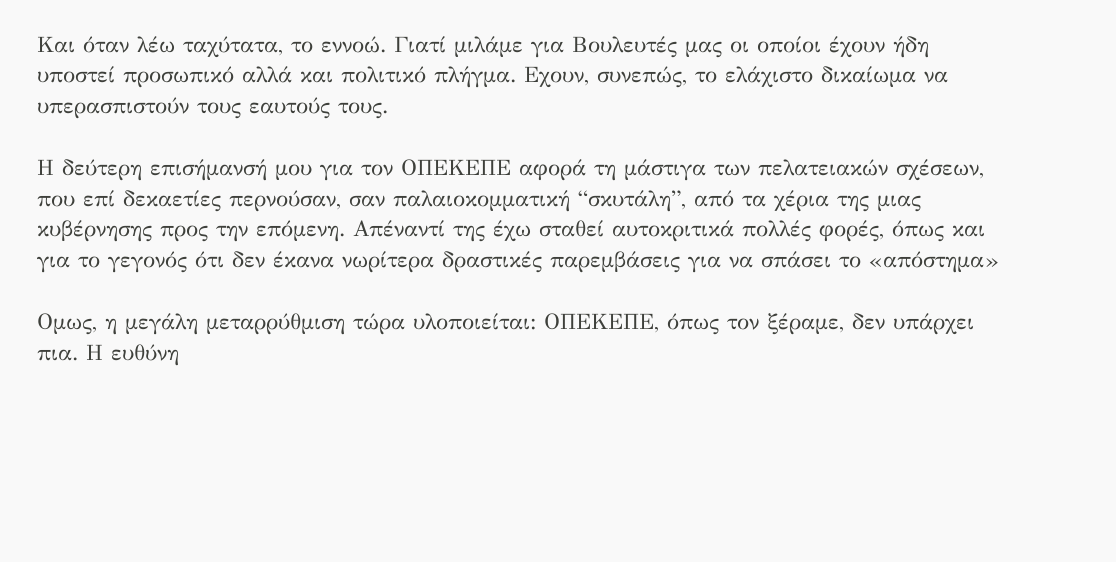Και όταν λέω ταχύτατα, το εννοώ. Γιατί μιλάμε για Βουλευτές μας οι οποίοι έχουν ήδη υποστεί προσωπικό αλλά και πολιτικό πλήγμα. Εχουν, συνεπώς, το ελάχιστο δικαίωμα να υπερασπιστούν τους εαυτούς τους.

Η δεύτερη επισήμανσή μου για τον ΟΠΕΚΕΠΕ αφορά τη μάστιγα των πελατειακών σχέσεων, που επί δεκαετίες περνούσαν, σαν παλαιοκομματική “σκυτάλη”, από τα χέρια της μιας κυβέρνησης προς την επόμενη. Απέναντί της έχω σταθεί αυτοκριτικά πολλές φορές, όπως και για το γεγονός ότι δεν έκανα νωρίτερα δραστικές παρεμβάσεις για να σπάσει το «απόστημα»

Ομως, η μεγάλη μεταρρύθμιση τώρα υλοποιείται: ΟΠΕΚΕΠΕ, όπως τον ξέραμε, δεν υπάρχει πια. Η ευθύνη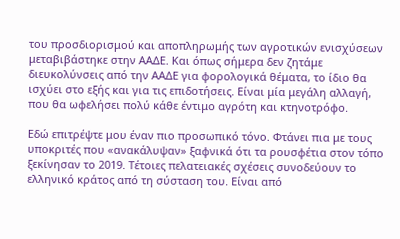του προσδιορισμού και αποπληρωμής των αγροτικών ενισχύσεων μεταβιβάστηκε στην ΑΑΔΕ. Και όπως σήμερα δεν ζητάμε διευκολύνσεις από την ΑΑΔΕ για φορολογικά θέματα, το ίδιο θα ισχύει στο εξής και για τις επιδοτήσεις. Είναι μία μεγάλη αλλαγή, που θα ωφελήσει πολύ κάθε έντιμο αγρότη και κτηνοτρόφο.

Εδώ επιτρέψτε μου έναν πιο προσωπικό τόνο. Φτάνει πια με τους υποκριτές που «ανακάλυψαν» ξαφνικά ότι τα ρουσφέτια στον τόπο ξεκίνησαν το 2019. Τέτοιες πελατειακές σχέσεις συνοδεύουν το ελληνικό κράτος από τη σύσταση του. Είναι από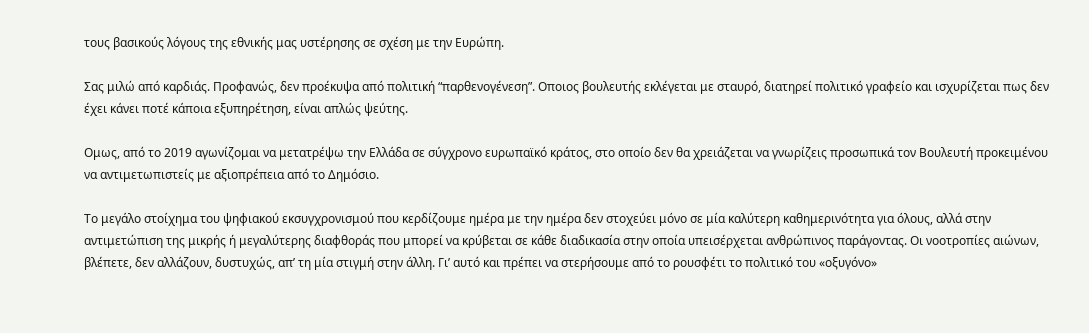τους βασικούς λόγους της εθνικής μας υστέρησης σε σχέση με την Ευρώπη.

Σας μιλώ από καρδιάς. Προφανώς, δεν προέκυψα από πολιτική “παρθενογένεση”. Οποιος βουλευτής εκλέγεται με σταυρό, διατηρεί πολιτικό γραφείο και ισχυρίζεται πως δεν έχει κάνει ποτέ κάποια εξυπηρέτηση, είναι απλώς ψεύτης.

Ομως, από το 2019 αγωνίζομαι να μετατρέψω την Ελλάδα σε σύγχρονο ευρωπαϊκό κράτος, στο οποίο δεν θα χρειάζεται να γνωρίζεις προσωπικά τον Βουλευτή προκειμένου να αντιμετωπιστείς με αξιοπρέπεια από το Δημόσιο.

Το μεγάλο στοίχημα του ψηφιακού εκσυγχρονισμού που κερδίζουμε ημέρα με την ημέρα δεν στοχεύει μόνο σε μία καλύτερη καθημερινότητα για όλους, αλλά στην αντιμετώπιση της μικρής ή μεγαλύτερης διαφθοράς που μπορεί να κρύβεται σε κάθε διαδικασία στην οποία υπεισέρχεται ανθρώπινος παράγοντας. Οι νοοτροπίες αιώνων, βλέπετε, δεν αλλάζουν, δυστυχώς, απ’ τη μία στιγμή στην άλλη. Γι’ αυτό και πρέπει να στερήσουμε από το ρουσφέτι το πολιτικό του «οξυγόνο»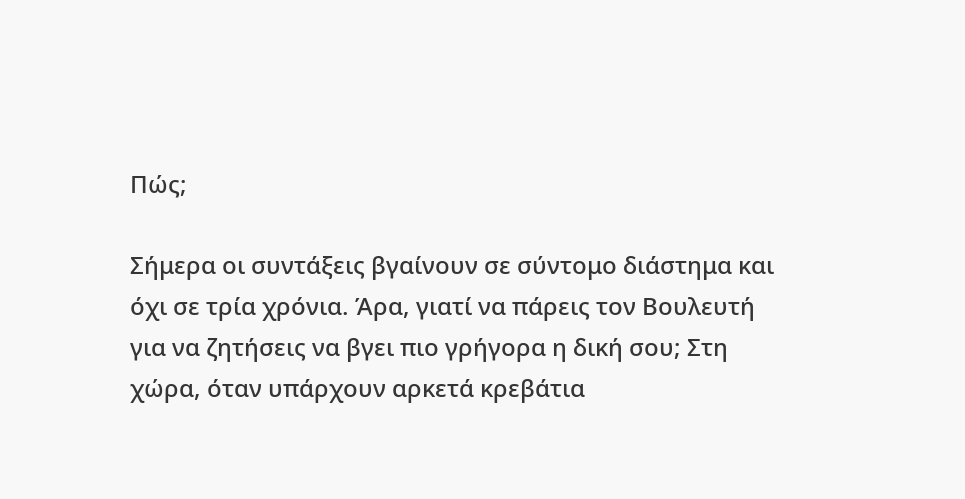Πώς;

Σήμερα οι συντάξεις βγαίνουν σε σύντομο διάστημα και όχι σε τρία χρόνια. Άρα, γιατί να πάρεις τον Βουλευτή για να ζητήσεις να βγει πιο γρήγορα η δική σου; Στη χώρα, όταν υπάρχουν αρκετά κρεβάτια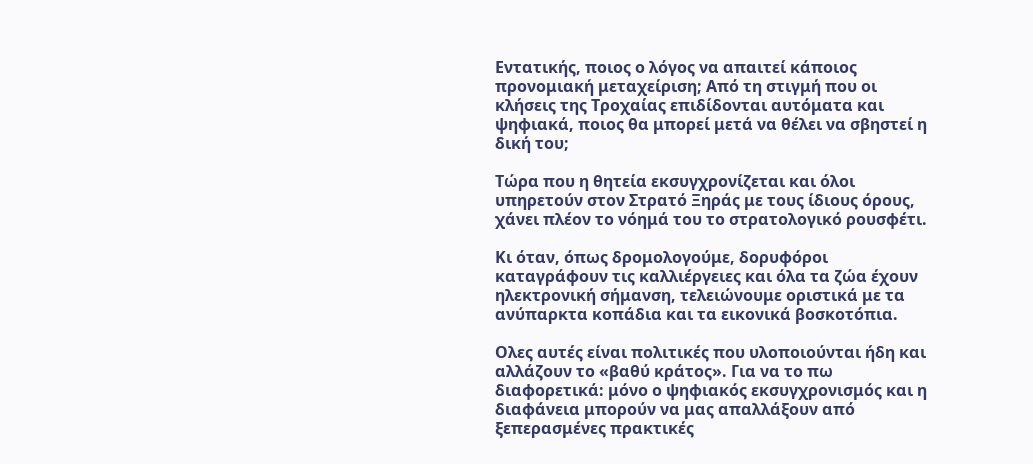Εντατικής, ποιος ο λόγος να απαιτεί κάποιος προνομιακή μεταχείριση; Από τη στιγμή που οι κλήσεις της Τροχαίας επιδίδονται αυτόματα και ψηφιακά, ποιος θα μπορεί μετά να θέλει να σβηστεί η δική του;

Τώρα που η θητεία εκσυγχρονίζεται και όλοι υπηρετούν στον Στρατό Ξηράς με τους ίδιους όρους, χάνει πλέον το νόημά του το στρατολογικό ρουσφέτι.

Κι όταν, όπως δρομολογούμε, δορυφόροι καταγράφουν τις καλλιέργειες και όλα τα ζώα έχουν ηλεκτρονική σήμανση, τελειώνουμε οριστικά με τα ανύπαρκτα κοπάδια και τα εικονικά βοσκοτόπια.

Ολες αυτές είναι πολιτικές που υλοποιούνται ήδη και αλλάζουν το «βαθύ κράτος». Για να το πω διαφορετικά: μόνο ο ψηφιακός εκσυγχρονισμός και η διαφάνεια μπορούν να μας απαλλάξουν από ξεπερασμένες πρακτικές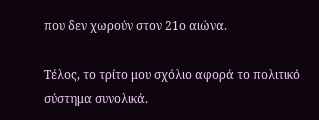που δεν χωρούν στον 21ο αιώνα.

Τέλος, το τρίτο μου σχόλιο αφορά το πολιτικό σύστημα συνολικά.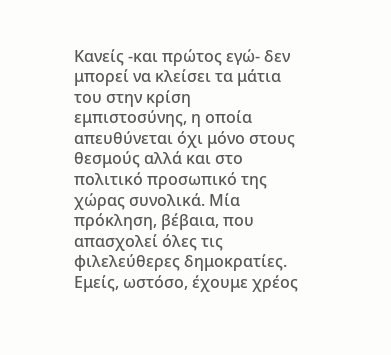Κανείς -και πρώτος εγώ- δεν μπορεί να κλείσει τα μάτια του στην κρίση εμπιστοσύνης, η οποία απευθύνεται όχι μόνο στους θεσμούς αλλά και στο πολιτικό προσωπικό της χώρας συνολικά. Μία πρόκληση, βέβαια, που απασχολεί όλες τις φιλελεύθερες δημοκρατίες. Εμείς, ωστόσο, έχουμε χρέος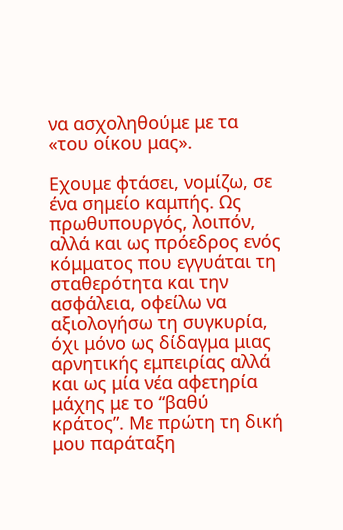να ασχοληθούμε με τα «του οίκου μας».

Εχουμε φτάσει, νομίζω, σε ένα σημείο καμπής. Ως πρωθυπουργός, λοιπόν, αλλά και ως πρόεδρος ενός κόμματος που εγγυάται τη σταθερότητα και την ασφάλεια, οφείλω να αξιολογήσω τη συγκυρία, όχι μόνο ως δίδαγμα μιας αρνητικής εμπειρίας αλλά και ως μία νέα αφετηρία μάχης με το “βαθύ κράτος”. Με πρώτη τη δική μου παράταξη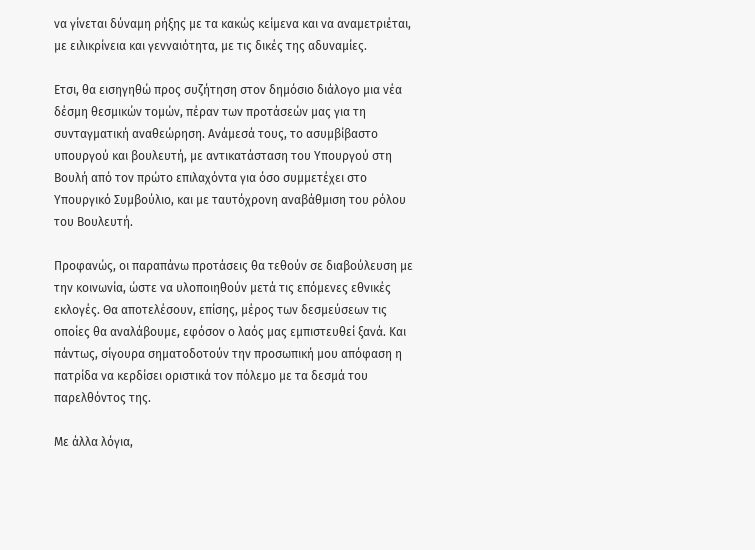να γίνεται δύναμη ρήξης με τα κακώς κείμενα και να αναμετριέται, με ειλικρίνεια και γενναιότητα, με τις δικές της αδυναμίες.

Ετσι, θα εισηγηθώ προς συζήτηση στον δημόσιο διάλογο μια νέα δέσμη θεσμικών τομών, πέραν των προτάσεών μας για τη συνταγματική αναθεώρηση. Ανάμεσά τους, το ασυμβίβαστο υπουργού και βουλευτή, με αντικατάσταση του Υπουργού στη Βουλή από τον πρώτο επιλαχόντα για όσο συμμετέχει στο Υπουργικό Συμβούλιο, και με ταυτόχρονη αναβάθμιση του ρόλου του Βουλευτή.

Προφανώς, οι παραπάνω προτάσεις θα τεθούν σε διαβούλευση με την κοινωνία, ώστε να υλοποιηθούν μετά τις επόμενες εθνικές εκλογές. Θα αποτελέσουν, επίσης, μέρος των δεσμεύσεων τις οποίες θα αναλάβουμε, εφόσον ο λαός μας εμπιστευθεί ξανά. Και πάντως, σίγουρα σηματοδοτούν την προσωπική μου απόφαση η πατρίδα να κερδίσει οριστικά τον πόλεμο με τα δεσμά του παρελθόντος της.

Με άλλα λόγια,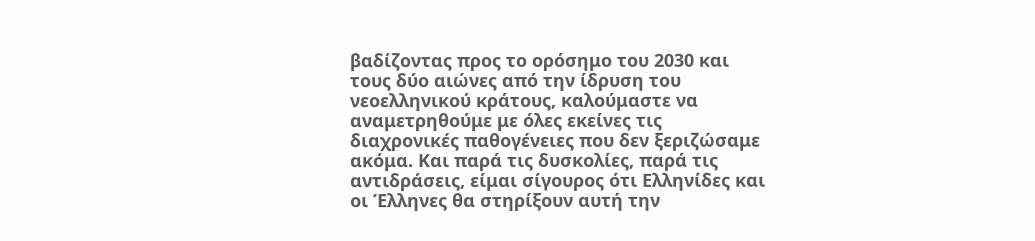βαδίζοντας προς το ορόσημο του 2030 και τους δύο αιώνες από την ίδρυση του νεοελληνικού κράτους, καλούμαστε να αναμετρηθούμε με όλες εκείνες τις διαχρονικές παθογένειες που δεν ξεριζώσαμε ακόμα. Και παρά τις δυσκολίες, παρά τις αντιδράσεις, είμαι σίγουρος ότι Ελληνίδες και οι Έλληνες θα στηρίξουν αυτή την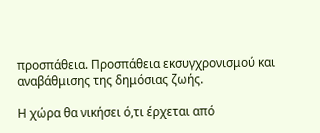προσπάθεια. Προσπάθεια εκσυγχρονισμού και αναβάθμισης της δημόσιας ζωής.

Η χώρα θα νικήσει ό,τι έρχεται από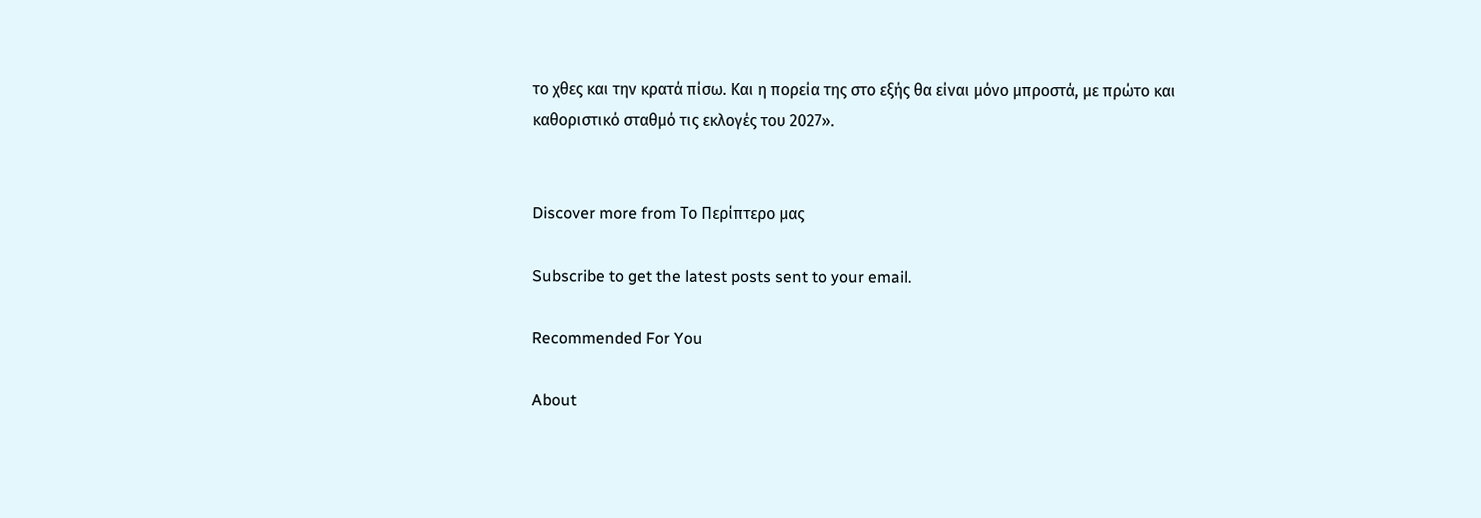το χθες και την κρατά πίσω. Και η πορεία της στο εξής θα είναι μόνο μπροστά, με πρώτο και καθοριστικό σταθμό τις εκλογές του 2027».


Discover more from Το Περίπτερο μας

Subscribe to get the latest posts sent to your email.

Recommended For You

About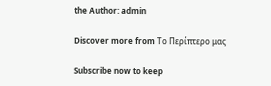the Author: admin

Discover more from Το Περίπτερο μας

Subscribe now to keep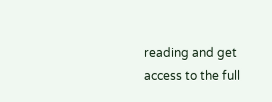reading and get access to the full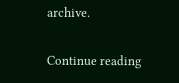archive.

Continue reading